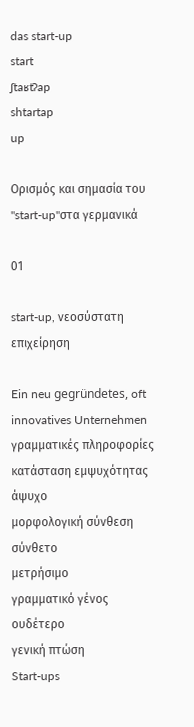das start-up
start
ʃtaʁtʔap
shtartap
up

Ορισμός και σημασία του "start-up"στα γερμανικά

01

start-up, νεοσύστατη επιχείρηση

Ein neu gegründetes, oft innovatives Unternehmen
γραμματικές πληροφορίες
κατάσταση εμψυχότητας
άψυχο
μορφολογική σύνθεση
σύνθετο
μετρήσιμο
γραμματικό γένος
ουδέτερο
γενική πτώση
Start-ups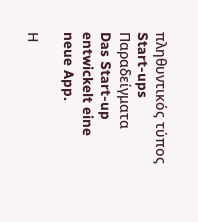πληθυντικός τύπος
Start-ups
Παραδείγματα
Das Start-up entwickelt eine neue App.

Η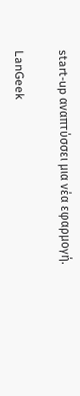start-up αναπτύσσει μια νέα εφαρμογή.

LanGeek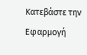Κατεβάστε την Εφαρμογή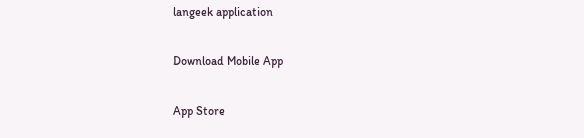langeek application

Download Mobile App

App Store